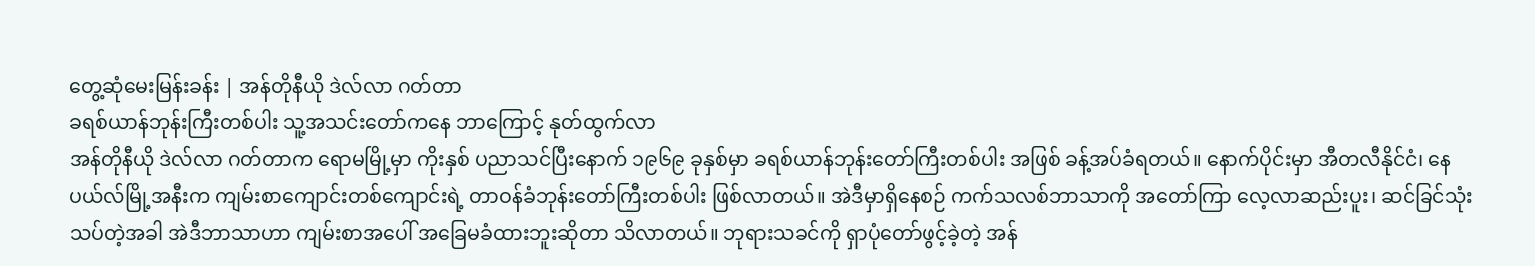တွေ့ဆုံမေးမြန်းခန်း | အန်တိုနီယို ဒဲလ်လာ ဂတ်တာ
ခရစ်ယာန်ဘုန်းကြီးတစ်ပါး သူ့အသင်းတော်ကနေ ဘာကြောင့် နုတ်ထွက်လာ
အန်တိုနီယို ဒဲလ်လာ ဂတ်တာက ရောမမြို့မှာ ကိုးနှစ် ပညာသင်ပြီးနောက် ၁၉၆၉ ခုနှစ်မှာ ခရစ်ယာန်ဘုန်းတော်ကြီးတစ်ပါး အဖြစ် ခန့်အပ်ခံရတယ်။ နောက်ပိုင်းမှာ အီတလီနိုင်ငံ၊ နေပယ်လ်မြို့အနီးက ကျမ်းစာကျောင်းတစ်ကျောင်းရဲ့ တာဝန်ခံဘုန်းတော်ကြီးတစ်ပါး ဖြစ်လာတယ်။ အဲဒီမှာရှိနေစဉ် ကက်သလစ်ဘာသာကို အတော်ကြာ လေ့လာဆည်းပူး၊ ဆင်ခြင်သုံးသပ်တဲ့အခါ အဲဒီဘာသာဟာ ကျမ်းစာအပေါ် အခြေမခံထားဘူးဆိုတာ သိလာတယ်။ ဘုရားသခင်ကို ရှာပုံတော်ဖွင့်ခဲ့တဲ့ အန်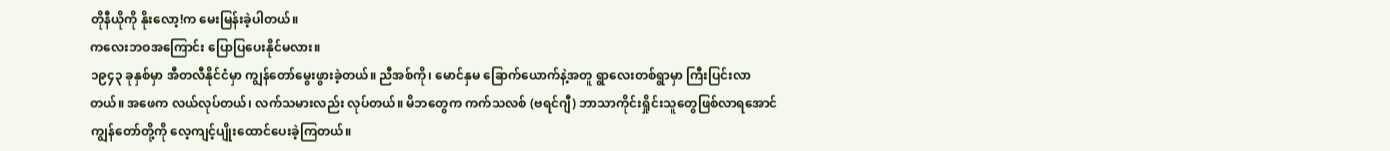တိုနီယိုကို နိုးလော့!က မေးမြန်းခဲ့ပါတယ်။
ကလေးဘဝအကြောင်း ပြောပြပေးနိုင်မလား။
၁၉၄၃ ခုနှစ်မှာ အီတလီနိုင်ငံမှာ ကျွန်တော်မွေးဖွားခဲ့တယ်။ ညီအစ်ကို၊ မောင်နှမ ခြောက်ယောက်နဲ့အတူ ရွာလေးတစ်ရွာမှာ ကြီးပြင်းလာတယ်။ အဖေက လယ်လုပ်တယ်၊ လက်သမားလည်း လုပ်တယ်။ မိဘတွေက ကက်သလစ် (ဗရင်ဂျီ) ဘာသာကိုင်းရှိုင်းသူတွေဖြစ်လာရအောင် ကျွန်တော်တို့ကို လေ့ကျင့်ပျိုးထောင်ပေးခဲ့ကြတယ်။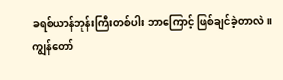ခရစ်ယာန်ဘုန်းကြီးတစ်ပါး ဘာကြောင့် ဖြစ်ချင်ခဲ့တာလဲ။
ကျွန်တော်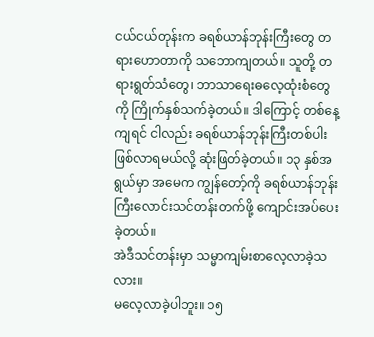ငယ်ငယ်တုန်းက ခရစ်ယာန်ဘုန်းကြီးတွေ တရားဟောတာကို သဘောကျတယ်။ သူတို့ တရားရွတ်သံတွေ၊ ဘာသာရေးဓလေ့ထုံးစံတွေကို ကြိုက်နှစ်သက်ခဲ့တယ်။ ဒါကြောင့် တစ်နေ့ကျရင် ငါလည်း ခရစ်ယာန်ဘုန်းကြီးတစ်ပါးဖြစ်လာရမယ်လို့ ဆုံးဖြတ်ခဲ့တယ်။ ၁၃ နှစ်အရွယ်မှာ အမေက ကျွန်တော့်ကို ခရစ်ယာန်ဘုန်းကြီးလောင်းသင်တန်းတက်ဖို့ ကျောင်းအပ်ပေးခဲ့တယ်။
အဲဒီသင်တန်းမှာ သမ္မာကျမ်းစာလေ့လာခဲ့သလား။
မလေ့လာခဲ့ပါဘူး။ ၁၅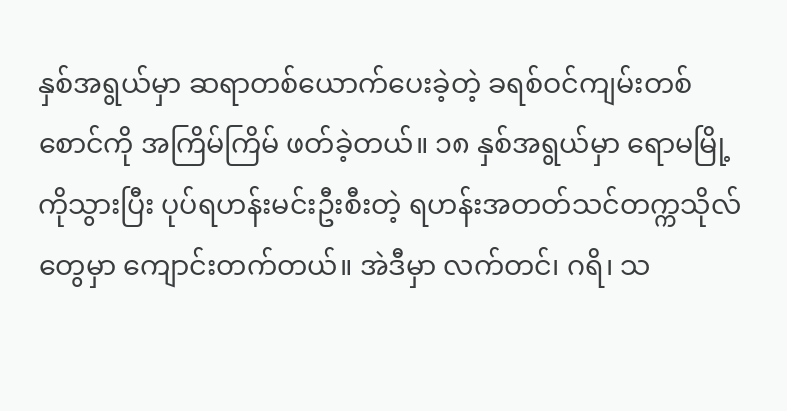နှစ်အရွယ်မှာ ဆရာတစ်ယောက်ပေးခဲ့တဲ့ ခရစ်ဝင်ကျမ်းတစ်စောင်ကို အကြိမ်ကြိမ် ဖတ်ခဲ့တယ်။ ၁၈ နှစ်အရွယ်မှာ ရောမမြို့ကိုသွားပြီး ပုပ်ရဟန်းမင်းဦးစီးတဲ့ ရဟန်းအတတ်သင်တက္ကသိုလ်တွေမှာ ကျောင်းတက်တယ်။ အဲဒီမှာ လက်တင်၊ ဂရိ၊ သ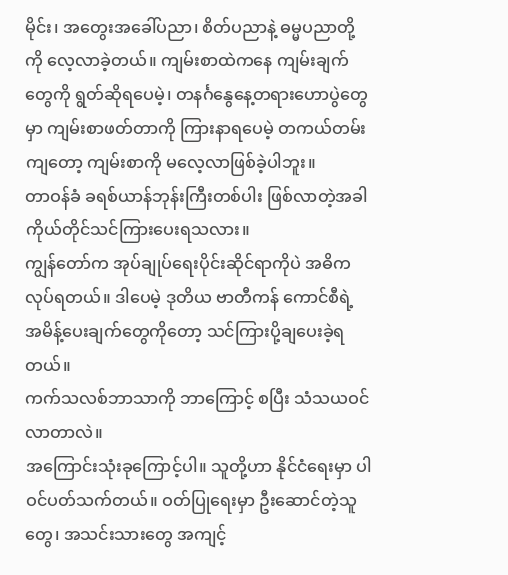မိုင်း၊ အတွေးအခေါ်ပညာ၊ စိတ်ပညာနဲ့ ဓမ္မပညာတို့ကို လေ့လာခဲ့တယ်။ ကျမ်းစာထဲကနေ ကျမ်းချက်တွေကို ရွတ်ဆိုရပေမဲ့၊ တနင်္ဂနွေနေ့တရားဟောပွဲတွေမှာ ကျမ်းစာဖတ်တာကို ကြားနာရပေမဲ့ တကယ်တမ်းကျတော့ ကျမ်းစာကို မလေ့လာဖြစ်ခဲ့ပါဘူး။
တာဝန်ခံ ခရစ်ယာန်ဘုန်းကြီးတစ်ပါး ဖြစ်လာတဲ့အခါ ကိုယ်တိုင်သင်ကြားပေးရသလား။
ကျွန်တော်က အုပ်ချုပ်ရေးပိုင်းဆိုင်ရာကိုပဲ အဓိကလုပ်ရတယ်။ ဒါပေမဲ့ ဒုတိယ ဗာတီကန် ကောင်စီရဲ့ အမိန့်ပေးချက်တွေကိုတော့ သင်ကြားပို့ချပေးခဲ့ရတယ်။
ကက်သလစ်ဘာသာကို ဘာကြောင့် စပြီး သံသယဝင်လာတာလဲ။
အကြောင်းသုံးခုကြောင့်ပါ။ သူတို့ဟာ နိုင်ငံရေးမှာ ပါဝင်ပတ်သက်တယ်။ ဝတ်ပြုရေးမှာ ဦးဆောင်တဲ့သူတွေ၊ အသင်းသားတွေ အကျင့်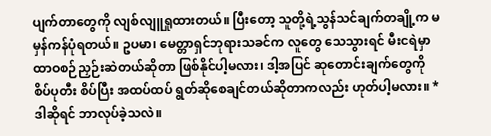ပျက်တာတွေကို လျစ်လျူရှုထားတယ်။ ပြီးတော့ သူတို့ရဲ့သွန်သင်ချက်တချို့က မမှန်ကန်ပုံရတယ်။ ဥပမာ၊ မေတ္တာရှင်ဘုရားသခင်က လူတွေ သေသွားရင် မီးငရဲမှာ ထာဝစဉ်ညှဉ်းဆဲတယ်ဆိုတာ ဖြစ်နိုင်ပါ့မလား၊ ဒါ့အပြင် ဆုတောင်းချက်တွေကို စိပ်ပုတီး စိပ်ပြီး အထပ်ထပ် ရွတ်ဆိုစေချင်တယ်ဆိုတာကလည်း ဟုတ်ပါ့မလား။ *
ဒါဆိုရင် ဘာလုပ်ခဲ့သလဲ။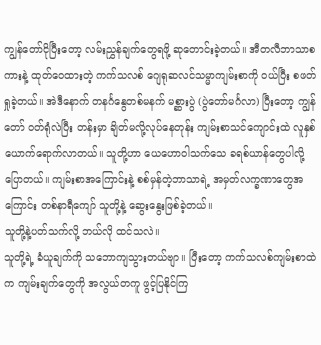ကျွန်တော်ငိုပြီးတော့ လမ်းညွှန်ချက်တွေရဖို့ ဆုတောင်းခဲ့တယ်။ အီတလီဘာသာစကားနဲ့ ထုတ်ဝေထားတဲ့ ကက်သလစ် ဂျေရုဆလင်သမ္မာကျမ်းစာကို ဝယ်ပြီး စဖတ်ရှုခဲ့တယ်။ အဲဒီနောက် တနင်္ဂနွေတစ်မနက် မစ္ဆားပွဲ (ပွဲတော်မင်္ဂလာ) ပြီးတော့ ကျွန်တော် ဝတ်ရုံလဲပြီး တန်းမှာ ချိတ်မလို့လုပ်နေတုန်း ကျမ်းစာသင်ကျောင်းထဲ လူနှစ်ယောက်ရောက်လာတယ်။ သူတို့ဟာ ယေဟောဝါသက်သေ ခရစ်ယာန်တွေပါလို့ ပြောတယ်။ ကျမ်းစာအကြောင်းနဲ့ စစ်မှန်တဲ့ဘာသာရဲ့ အမှတ်လက္ခဏာတွေအကြောင်း တစ်နာရီကျော် သူတို့နဲ့ ဆွေးနွေးဖြစ်ခဲ့တယ်။
သူတို့နဲ့ပတ်သက်လို့ ဘယ်လို ထင်သလဲ။
သူတို့ရဲ့ ခံယူချက်ကို သဘောကျသွားတယ်ဗျာ။ ပြီးတော့ ကက်သလစ်ကျမ်းစာထဲက ကျမ်းချက်တွေကို အလွယ်တကူ ဖွင့်ပြနိုင်ကြ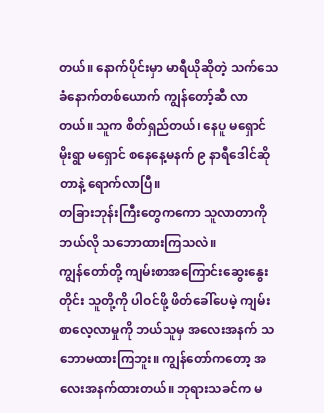တယ်။ နောက်ပိုင်းမှာ မာရီယိုဆိုတဲ့ သက်သေခံနောက်တစ်ယောက် ကျွန်တော့်ဆီ လာတယ်။ သူက စိတ်ရှည်တယ်၊ နေပူ မရှောင် မိုးရွာ မရှောင် စနေနေ့မနက် ၉ နာရီဒေါင်ဆိုတာနဲ့ ရောက်လာပြီ။
တခြားဘုန်းကြီးတွေကကော သူလာတာကို ဘယ်လို သဘောထားကြသလဲ။
ကျွန်တော်တို့ ကျမ်းစာအကြောင်းဆွေးနွေးတိုင်း သူတို့ကို ပါဝင်ဖို့ ဖိတ်ခေါ်ပေမဲ့ ကျမ်းစာလေ့လာမှုကို ဘယ်သူမှ အလေးအနက် သဘောမထားကြဘူး။ ကျွန်တော်ကတော့ အလေးအနက်ထားတယ်။ ဘုရားသခင်က မ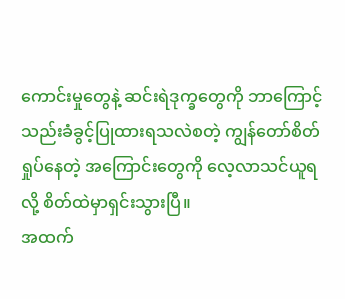ကောင်းမှုတွေနဲ့ ဆင်းရဲဒုက္ခတွေကို ဘာကြောင့် သည်းခံခွင့်ပြုထားရသလဲစတဲ့ ကျွန်တော်စိတ်ရှုပ်နေတဲ့ အကြောင်းတွေကို လေ့လာသင်ယူရလို့ စိတ်ထဲမှာရှင်းသွားပြီ။
အထက်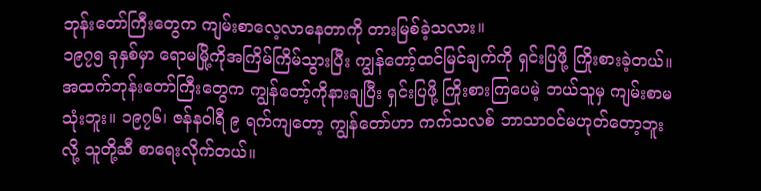ဘုန်းတော်ကြီးတွေက ကျမ်းစာလေ့လာနေတာကို တားမြစ်ခဲ့သလား။
၁၉၇၅ ခုနှစ်မှာ ရောမမြို့ကိုအကြိမ်ကြိမ်သွားပြီး ကျွန်တော့်ထင်မြင်ချက်ကို ရှင်းပြဖို့ ကြိုးစားခဲ့တယ်။ အထက်ဘုန်းတော်ကြီးတွေက ကျွန်တော့်ကိုနားချပြီး ရှင်းပြဖို့ ကြိုးစားကြပေမဲ့ ဘယ်သူမှ ကျမ်းစာမသုံးဘူး။ ၁၉၇၆၊ ဇန်နဝါရီ ၉ ရက်ကျတော့ ကျွန်တော်ဟာ ကက်သလစ် ဘာသာဝင်မဟုတ်တော့ဘူးလို့ သူတို့ဆီ စာရေးလိုက်တယ်။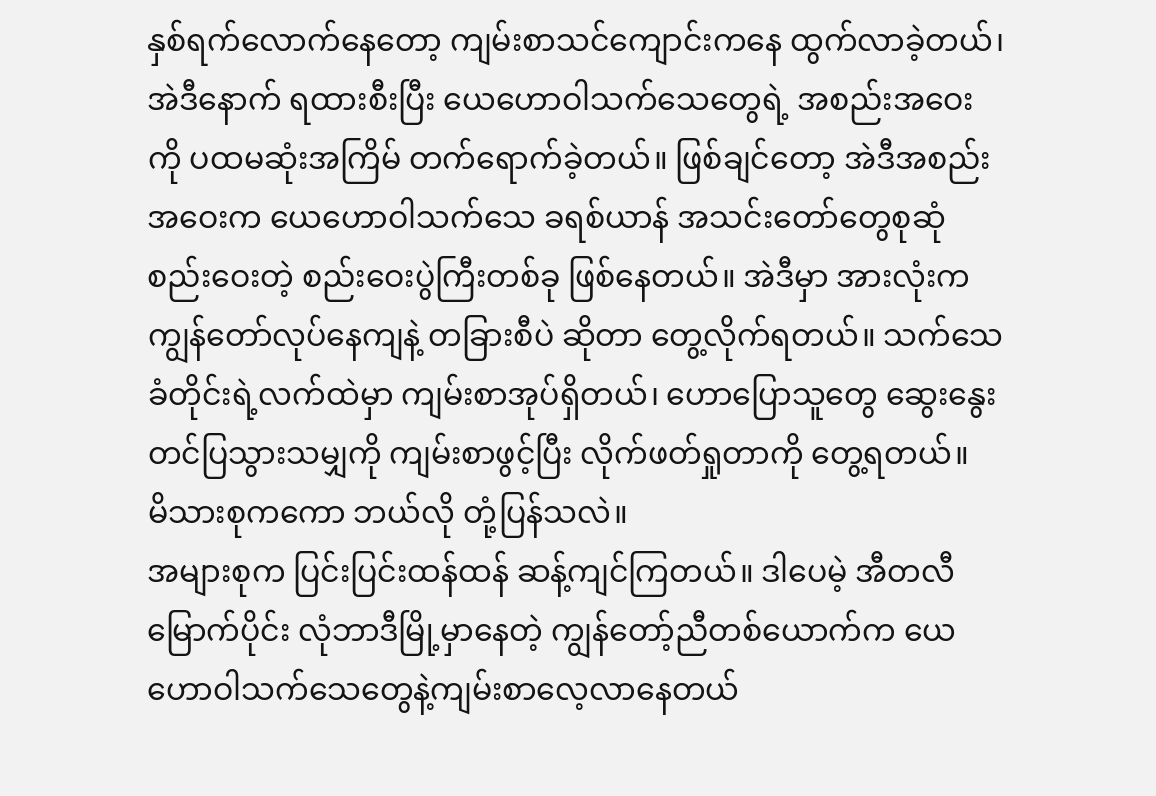နှစ်ရက်လောက်နေတော့ ကျမ်းစာသင်ကျောင်းကနေ ထွက်လာခဲ့တယ်၊ အဲဒီနောက် ရထားစီးပြီး ယေဟောဝါသက်သေတွေရဲ့ အစည်းအဝေးကို ပထမဆုံးအကြိမ် တက်ရောက်ခဲ့တယ်။ ဖြစ်ချင်တော့ အဲဒီအစည်းအဝေးက ယေဟောဝါသက်သေ ခရစ်ယာန် အသင်းတော်တွေစုဆုံစည်းဝေးတဲ့ စည်းဝေးပွဲကြီးတစ်ခု ဖြစ်နေတယ်။ အဲဒီမှာ အားလုံးက ကျွန်တော်လုပ်နေကျနဲ့ တခြားစီပဲ ဆိုတာ တွေ့လိုက်ရတယ်။ သက်သေခံတိုင်းရဲ့လက်ထဲမှာ ကျမ်းစာအုပ်ရှိတယ်၊ ဟောပြောသူတွေ ဆွေးနွေးတင်ပြသွားသမျှကို ကျမ်းစာဖွင့်ပြီး လိုက်ဖတ်ရှုတာကို တွေ့ရတယ်။
မိသားစုကကော ဘယ်လို တုံ့ပြန်သလဲ။
အများစုက ပြင်းပြင်းထန်ထန် ဆန့်ကျင်ကြတယ်။ ဒါပေမဲ့ အီတလီမြောက်ပိုင်း လုံဘာဒီမြို့မှာနေတဲ့ ကျွန်တော့်ညီတစ်ယောက်က ယေဟောဝါသက်သေတွေနဲ့ကျမ်းစာလေ့လာနေတယ်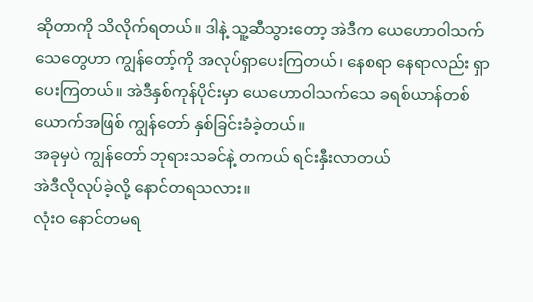ဆိုတာကို သိလိုက်ရတယ်။ ဒါနဲ့ သူ့ဆီသွားတော့ အဲဒီက ယေဟောဝါသက်သေတွေဟာ ကျွန်တော့်ကို အလုပ်ရှာပေးကြတယ်၊ နေစရာ နေရာလည်း ရှာပေးကြတယ်။ အဲဒီနှစ်ကုန်ပိုင်းမှာ ယေဟောဝါသက်သေ ခရစ်ယာန်တစ်ယောက်အဖြစ် ကျွန်တော် နှစ်ခြင်းခံခဲ့တယ်။
အခုမှပဲ ကျွန်တော် ဘုရားသခင်နဲ့ တကယ် ရင်းနှီးလာတယ်
အဲဒီလိုလုပ်ခဲ့လို့ နောင်တရသလား။
လုံးဝ နောင်တမရ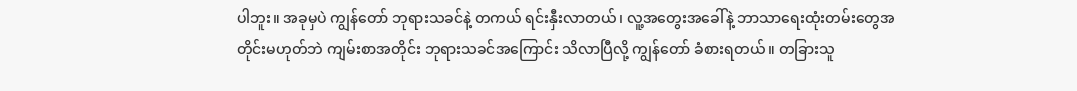ပါဘူး။ အခုမှပဲ ကျွန်တော် ဘုရားသခင်နဲ့ တကယ် ရင်းနှီးလာတယ်၊ လူ့အတွေးအခေါ်နဲ့ ဘာသာရေးထုံးတမ်းတွေအတိုင်းမဟုတ်ဘဲ ကျမ်းစာအတိုင်း ဘုရားသခင်အကြောင်း သိလာပြီလို့ ကျွန်တော် ခံစားရတယ်။ တခြားသူ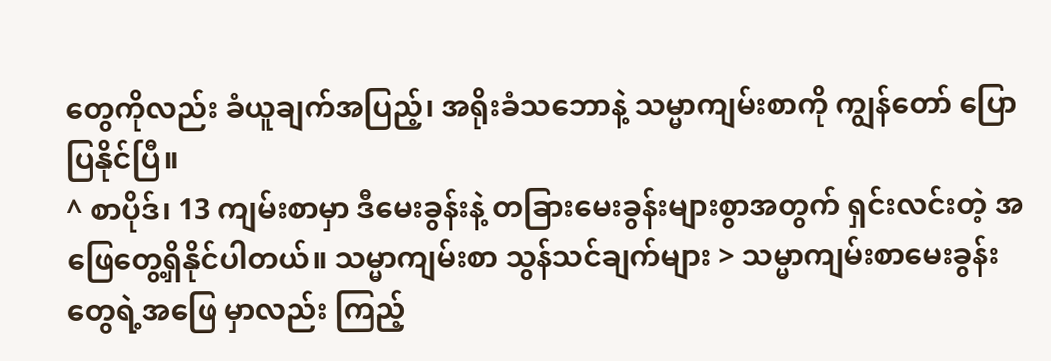တွေကိုလည်း ခံယူချက်အပြည့်၊ အရိုးခံသဘောနဲ့ သမ္မာကျမ်းစာကို ကျွန်တော် ပြောပြနိုင်ပြီ။
^ စာပိုဒ်၊ 13 ကျမ်းစာမှာ ဒီမေးခွန်းနဲ့ တခြားမေးခွန်းများစွာအတွက် ရှင်းလင်းတဲ့ အဖြေတွေ့ရှိနိုင်ပါတယ်။ သမ္မာကျမ်းစာ သွန်သင်ချက်များ > သမ္မာကျမ်းစာမေးခွန်းတွေရဲ့အဖြေ မှာလည်း ကြည့်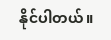နိုင်ပါတယ်။